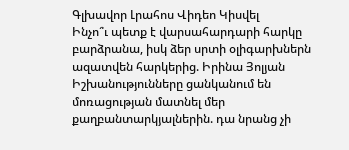Գլխավոր Լրահոս Վիդեո Կիսվել
Ինչո՞ւ պետք է վարսահարդարի հարկը բարձրանա, իսկ ձեր սրտի օլիգարխներն ազատվեն հարկերից. Իրինա Յոլյան Իշխանությունները ցանկանում են մոռացության մատնել մեր քաղբանտարկյալներին. դա նրանց չի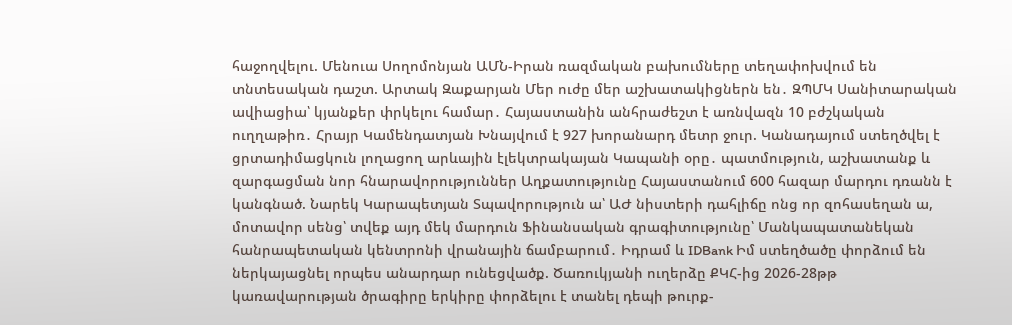հաջողվելու. Մենուա Սողոմոնյան ԱՄՆ-Իրան ռազմական բախումները տեղափոխվում են տնտեսական դաշտ. Արտակ Զաքարյան Մեր ուժը մեր աշխատակիցներն են․ ԶՊՄԿ Սանիտարական ավիացիա՝ կյանքեր փրկելու համար․ Հայաստանին անհրաժեշտ է առնվազն 10 բժշկական ուղղաթիռ․ Հրայր Կամենդատյան Խնայվում է 927 խորանարդ մետր ջուր. Կանադայում ստեղծվել է ցրտադիմացկուն լողացող արևային էլեկտրակայան Կապանի օրը․ պատմություն, աշխատանք և զարգացման նոր հնարավորություններ Աղքատությունը Հայաստանում 600 հազար մարդու դռանն է կանգնած. Նարեկ Կարապետյան Տպավորություն ա՝ ԱԺ նիստերի դահլիճը ոնց որ զոհասեղան ա, մոտավոր սենց՝ տվեք այդ մեկ մարդուն Ֆինանսական գրագիտությունը՝ Մանկապատանեկան հանրապետական կենտրոնի վրանային ճամբարում․ Իդրամ և IDBank Իմ ստեղծածը փորձում են ներկայացնել որպես անարդար ունեցվածք. Ծառուկյանի ուղերձը ՔԿՀ-ից 2026-28թթ կառավարության ծրագիրը երկիրը փորձելու է տանել դեպի թուրք-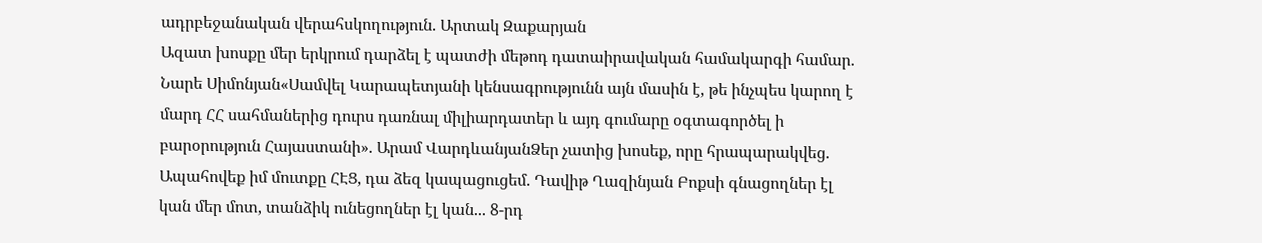ադրբեջանական վերահսկողություն. Արտակ Զաքարյան
Ազատ խոսքը մեր երկրում դարձել է պատժի մեթոդ դատաիրավական համակարգի համար. Նարե Սիմոնյան«Սամվել Կարապետյանի կենսագրությունն այն մասին է, թե ինչպես կարող է մարդ ՀՀ սահմաներից դուրս դառնալ միլիարդատեր և այդ գումարը օգտագործել ի բարօրություն Հայաստանի». Արամ ՎարդևանյանՁեր չատից խոսեք, որը հրապարակվեց. Ապահովեք իմ մուտքը ՀԷՑ, դա ձեզ կապացուցեմ. Դավիթ Ղազինյան Բոքսի գնացողներ էլ կան մեր մոտ, տանձիկ ունեցողներ էլ կան... 8-րդ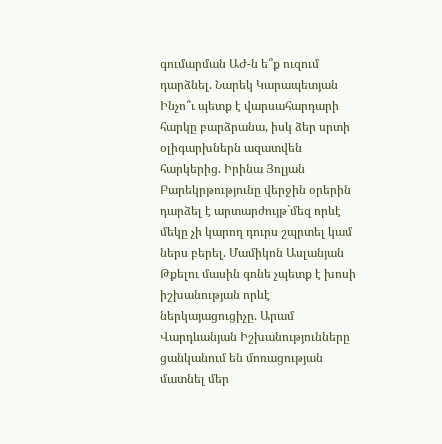գումարման ԱԺ-ն ե՞ք ուզում դարձնել. Նարեկ Կարապետյան Ինչո՞ւ պետք է վարսահարդարի հարկը բարձրանա, իսկ ձեր սրտի օլիգարխներն ազատվեն հարկերից. Իրինա Յոլյան Բարեկրթությունը վերջին օրերին դարձել է արտարժույթ`մեզ որևէ մեկը չի կարող դուրս շպրտել կամ ներս բերել. Մամիկոն Ասլանյան Թքելու մասին գոնե չպետք է խոսի իշխանության որևէ ներկայացուցիչը. Արամ Վարդևանյան Իշխանությունները ցանկանում են մոռացության մատնել մեր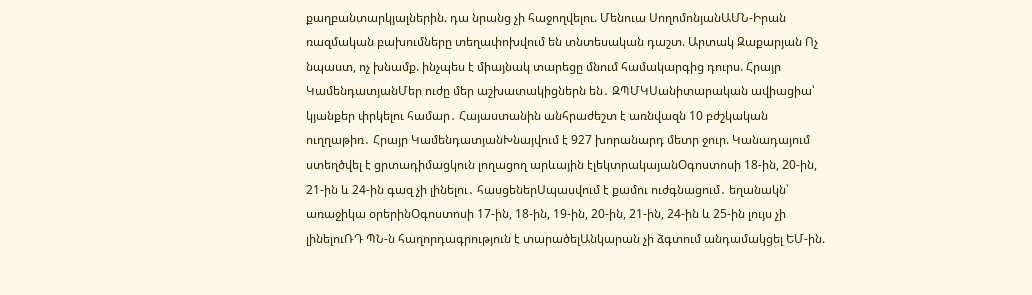քաղբանտարկյալներին. դա նրանց չի հաջողվելու. Մենուա ՍողոմոնյանԱՄՆ-Իրան ռազմական բախումները տեղափոխվում են տնտեսական դաշտ. Արտակ Զաքարյան Ոչ նպաստ, ոչ խնամք. ինչպես է միայնակ տարեցը մնում համակարգից դուրս. Հրայր ԿամենդատյանՄեր ուժը մեր աշխատակիցներն են․ ԶՊՄԿՍանիտարական ավիացիա՝ կյանքեր փրկելու համար․ Հայաստանին անհրաժեշտ է առնվազն 10 բժշկական ուղղաթիռ․ Հրայր ԿամենդատյանԽնայվում է 927 խորանարդ մետր ջուր. Կանադայում ստեղծվել է ցրտադիմացկուն լողացող արևային էլեկտրակայանՕգոստոսի 18-ին, 20-ին, 21-ին և 24-ին գազ չի լինելու․ հասցեներՍպասվում է քամու ուժգնացում․ եղանակն՝ առաջիկա օրերինՕգոստոսի 17-ին, 18-ին, 19-ին, 20-ին, 21-ին, 24-ին և 25-ին լույս չի լինելուՌԴ ՊՆ-ն հաղորդագրություն է տարածելԱնկարան չի ձգտում անդամակցել ԵՄ-ին.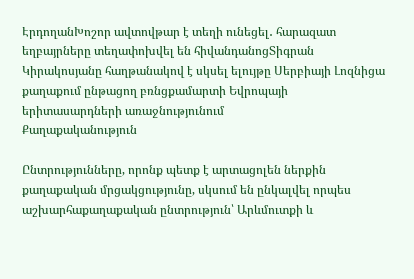ԷրդողանԽոշոր ավտովթար է տեղի ունեցել․ հարազատ եղբայրները տեղափոխվել են հիվանդանոցՏիգրան Կիրակոսյանը հաղթանակով է սկսել ելույթը Սերբիայի Լոզնիցա քաղաքում ընթացող բռնցքամարտի Եվրոպայի երիտասարդների առաջնությունում
Քաղաքականություն

Ընտրությունները, որոնք պետք է արտացոլեն ներքին քաղաքական մրցակցությունը, սկսում են ընկալվել որպես աշխարհաքաղաքական ընտրություն՝ Արևմուտքի և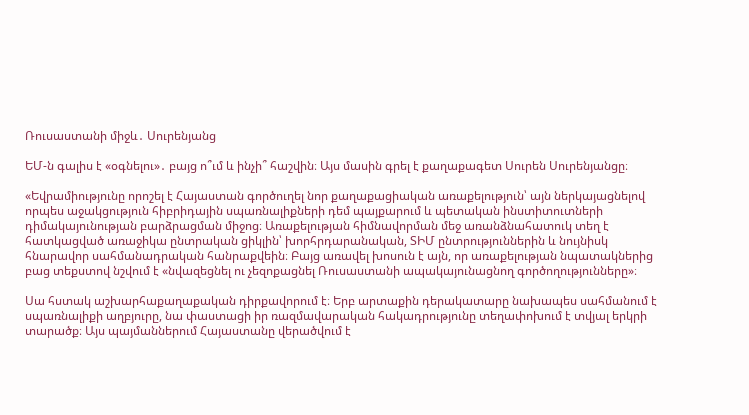Ռուսաստանի միջև․ Սուրենյանց

ԵՄ-ն գալիս է «օգնելու»․ բայց ո՞ւմ և ինչի՞ հաշվին։ Այս մասին գրել է քաղաքագետ Սուրեն Սուրենյանցը։

«Եվրամիությունը որոշել է Հայաստան գործուղել նոր քաղաքացիական առաքելություն՝ այն ներկայացնելով որպես աջակցություն հիբրիդային սպառնալիքների դեմ պայքարում և պետական ինստիտուտների դիմակայունության բարձրացման միջոց։ Առաքելության հիմնավորման մեջ առանձնահատուկ տեղ է հատկացված առաջիկա ընտրական ցիկլին՝ խորհրդարանական, ՏԻՄ ընտրություններին և նույնիսկ հնարավոր սահմանադրական հանրաքվեին։ Բայց առավել խոսուն է այն, որ առաքելության նպատակներից բաց տեքստով նշվում է «նվազեցնել ու չեզոքացնել Ռուսաստանի ապակայունացնող գործողությունները»։

Սա հստակ աշխարհաքաղաքական դիրքավորում է։ Երբ արտաքին դերակատարը նախապես սահմանում է սպառնալիքի աղբյուրը, նա փաստացի իր ռազմավարական հակադրությունը տեղափոխում է տվյալ երկրի տարածք։ Այս պայմաններում Հայաստանը վերածվում է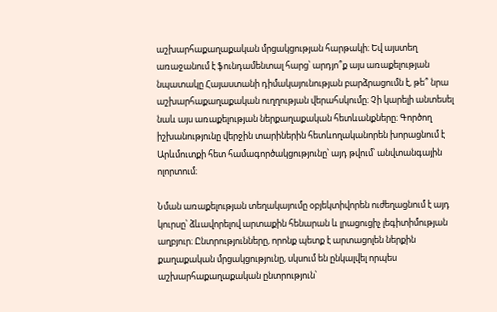աշխարհաքաղաքական մրցակցության հարթակի։ Եվ այստեղ առաջանում է ֆունդամենտալ հարց՝ արդյո՞ք այս առաքելության նպատակը Հայաստանի դիմակայունության բարձրացումն է, թե՞ նրա աշխարհաքաղաքական ուղղության վերահսկումը։ Չի կարելի անտեսել նաև այս առաքելության ներքաղաքական հետևանքները։ Գործող իշխանությունը վերջին տարիներին հետևողականորեն խորացնում է Արևմուտքի հետ համագործակցությունը՝ այդ թվում՝ անվտանգային ոլորտում։

Նման առաքելության տեղակայումը օբյեկտիվորեն ուժեղացնում է այդ կուրսը՝ ձևավորելով արտաքին հենարան և լրացուցիչ լեգիտիմության աղբյուր։ Ընտրությունները, որոնք պետք է արտացոլեն ներքին քաղաքական մրցակցությունը, սկսում են ընկալվել որպես աշխարհաքաղաքական ընտրություն՝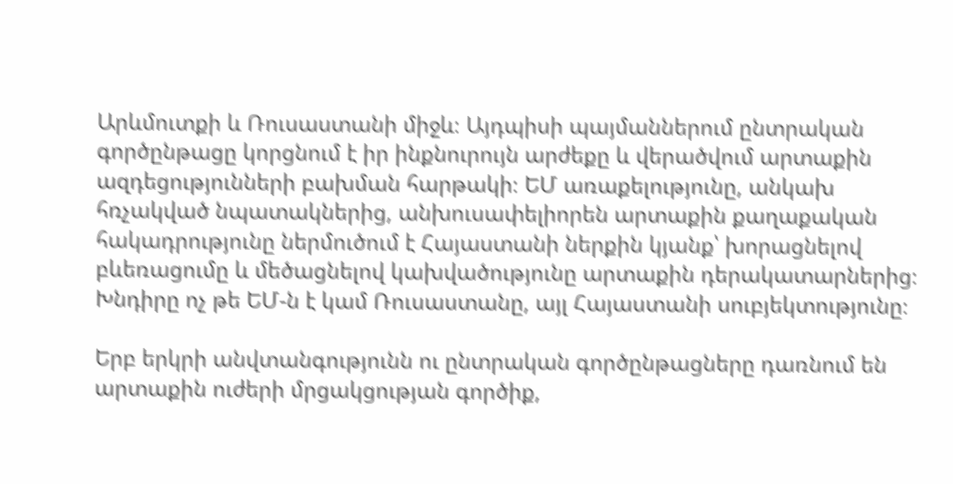Արևմուտքի և Ռուսաստանի միջև։ Այդպիսի պայմաններում ընտրական գործընթացը կորցնում է իր ինքնուրույն արժեքը և վերածվում արտաքին ազդեցությունների բախման հարթակի։ ԵՄ առաքելությունը, անկախ հռչակված նպատակներից, անխուսափելիորեն արտաքին քաղաքական հակադրությունը ներմուծում է Հայաստանի ներքին կյանք՝ խորացնելով բևեռացումը և մեծացնելով կախվածությունը արտաքին դերակատարներից։ Խնդիրը ոչ թե ԵՄ-ն է կամ Ռուսաստանը, այլ Հայաստանի սուբյեկտությունը։

Երբ երկրի անվտանգությունն ու ընտրական գործընթացները դառնում են արտաքին ուժերի մրցակցության գործիք,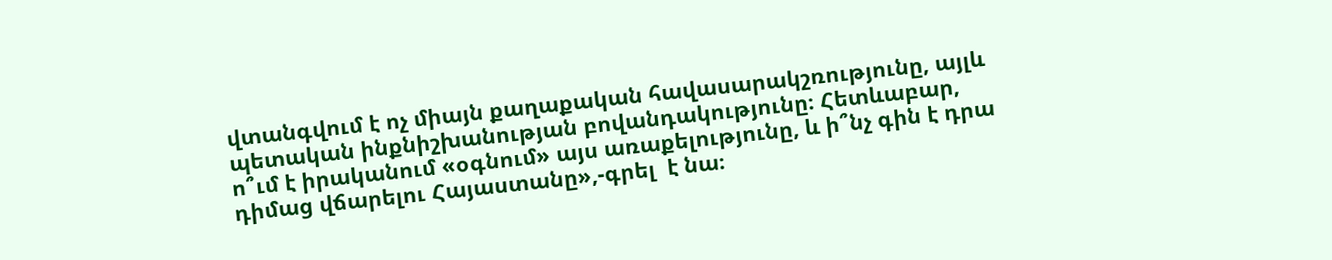վտանգվում է ոչ միայն քաղաքական հավասարակշռությունը, այլև պետական ինքնիշխանության բովանդակությունը։ Հետևաբար, ո՞ւմ է իրականում «օգնում» այս առաքելությունը, և ի՞նչ գին է դրա դիմաց վճարելու Հայաստանը»,-գրել  է նա։